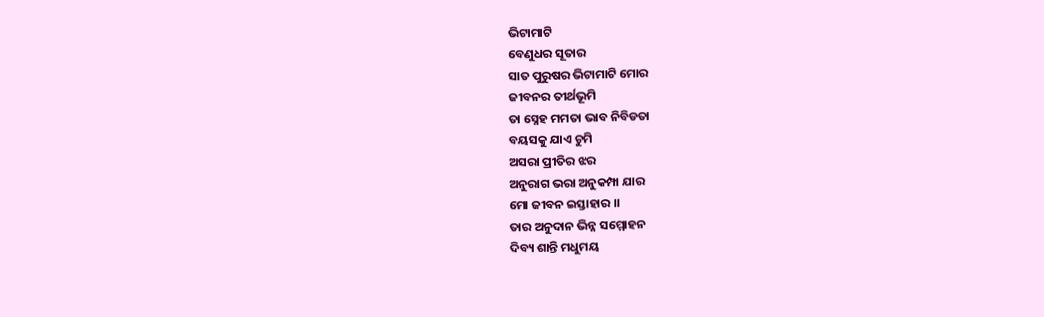ଭିଟାମାଟି
ବେଣୁଧର ସୂତାର
ସାତ ପୁରୁଷର ଭିଟାମାଟି ମୋର
ଜୀବନର ତୀର୍ଥଭୂମି
ତା ସ୍ନେହ ମମତା ଭାବ ନିବିଡତା
ବୟସକୁ ଯାଏ ଚୁମି
ଅସରା ପ୍ରୀତିର ଝର
ଅନୁରାଗ ଭରା ଅନୁକମ୍ପା ଯାର
ମୋ ଜୀବନ ଇସ୍ତାହାର ।।
ତାର ଅନୁଦାନ ଭିନ୍ନ ସମ୍ମୋହନ
ଦିବ୍ୟ ଶାନ୍ତି ମଧୁମୟ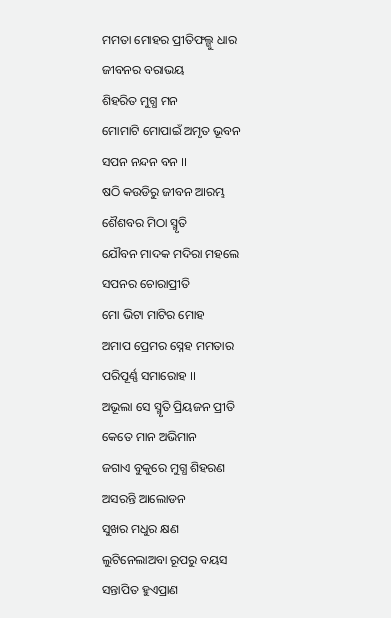ମମତା ମୋହର ପ୍ରୀତିଫଲ୍ଗୁ ଧାର
ଜୀବନର ବରାଭୟ
ଶିହରିତ ମୁଗ୍ଧ ମନ
ମୋମାଟି ମୋପାଇଁ ଅମୃତ ଭୂବନ
ସପନ ନନ୍ଦନ ବନ ।।
ଷଠି କଉଡିରୁ ଜୀବନ ଆରମ୍ଭ
ଶୈଶବର ମିଠା ସ୍ମୃତି
ଯୌବନ ମାଦକ ମଦିରା ମହଲେ
ସପନର ଚୋରାପ୍ରୀତି
ମୋ ଭିଟା ମାଟିର ମୋହ
ଅମାପ ପ୍ରେମର ସ୍ନେହ ମମତାର
ପରିପୂର୍ଣ୍ଣ ସମାରୋହ ।।
ଅଭୂଲା ସେ ସ୍ମୃତି ପ୍ରିୟଜନ ପ୍ରୀତି
କେତେ ମାନ ଅଭିମାନ
ଜଗାଏ ବୁକୁରେ ମୁଗ୍ଧ ଶିହରଣ
ଅସରନ୍ତି ଆଲୋଡନ
ସୁଖର ମଧୁର କ୍ଷଣ
ଲୁଟିନେଲାଅବା ରୂପରୁ ବୟସ
ସନ୍ତାପିତ ହୁଏପ୍ରାଣ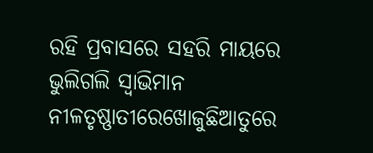ରହି ପ୍ରବାସରେ ସହରି ମାୟରେ
ଭୁଲିଗଲି ସ୍ବାଭିମାନ
ନୀଳତୃଷ୍ଣାତୀରେଖୋଜୁଛିଆତୁରେ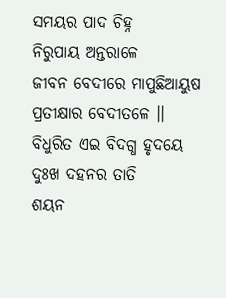ସମୟର ପାଦ ଚିହ୍ନ
ନିରୁପାୟ ଅନ୍ତରାଳେ
ଜୀବନ ବେଦୀରେ ମାପୁଛିଆୟୁଷ
ପ୍ରତୀକ୍ଷାର ବେଦୀତଳେ ।।
ବିଧୁରିତ ଏଇ ବିଦଗ୍ଧ ହୃଦୟେ
ଦୁଃଖ ଦହନର ତାତି
ଶୟନ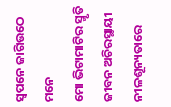ସ୍ବପନେ ଜାଗିଉଠେ ମନେ
ମୋ ଭିଟାମାଟିର ସ୍ମୃତି
ଜୀବନ ଅଚିରସ୍ଥାୟୀ
ନୀଳଶୂନ୍ୟତାରେ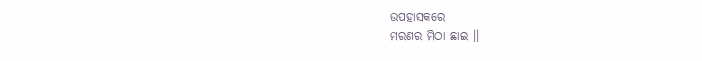ଉପହାସକରେ
ମରଣର ମିଠା ଛାଇ ।।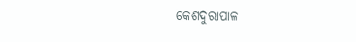କେଶଦୁରାପାଳ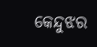କେନ୍ଦୁଝର